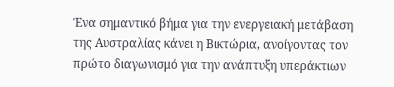Ένα σημαντικό βήμα για την ενεργειακή μετάβαση της Αυστραλίας κάνει η Βικτώρια, ανοίγοντας τον πρώτο διαγωνισμό για την ανάπτυξη υπεράκτιων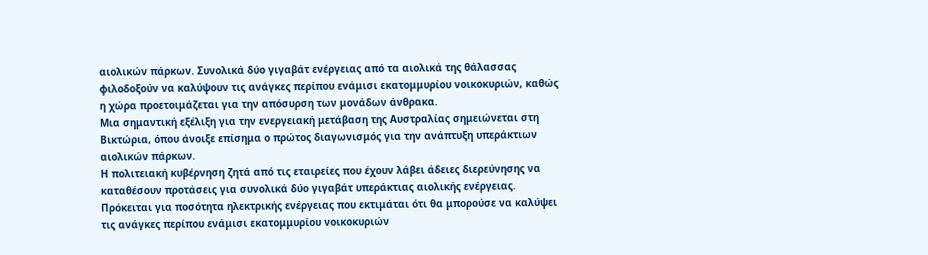αιολικών πάρκων. Συνολικά δύο γιγαβάτ ενέργειας από τα αιολικά της θάλασσας φιλοδοξούν να καλύψουν τις ανάγκες περίπου ενάμισι εκατομμυρίου νοικοκυριών, καθώς η χώρα προετοιμάζεται για την απόσυρση των μονάδων άνθρακα.
Μια σημαντική εξέλιξη για την ενεργειακή μετάβαση της Αυστραλίας σημειώνεται στη Βικτώρια, όπου άνοιξε επίσημα ο πρώτος διαγωνισμός για την ανάπτυξη υπεράκτιων αιολικών πάρκων.
Η πολιτειακή κυβέρνηση ζητά από τις εταιρείες που έχουν λάβει άδειες διερεύνησης να καταθέσουν προτάσεις για συνολικά δύο γιγαβάτ υπεράκτιας αιολικής ενέργειας.
Πρόκειται για ποσότητα ηλεκτρικής ενέργειας που εκτιμάται ότι θα μπορούσε να καλύψει τις ανάγκες περίπου ενάμισι εκατομμυρίου νοικοκυριών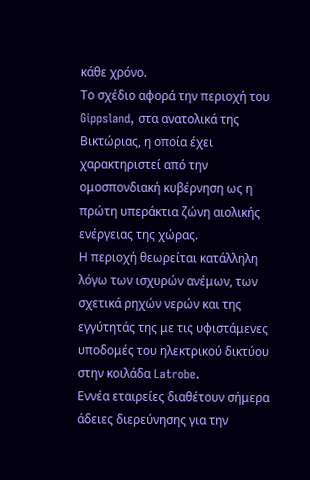κάθε χρόνο.
Το σχέδιο αφορά την περιοχή του Gippsland, στα ανατολικά της Βικτώριας, η οποία έχει χαρακτηριστεί από την ομοσπονδιακή κυβέρνηση ως η πρώτη υπεράκτια ζώνη αιολικής ενέργειας της χώρας.
Η περιοχή θεωρείται κατάλληλη λόγω των ισχυρών ανέμων, των σχετικά ρηχών νερών και της εγγύτητάς της με τις υφιστάμενες υποδομές του ηλεκτρικού δικτύου στην κοιλάδα Latrobe.
Εννέα εταιρείες διαθέτουν σήμερα άδειες διερεύνησης για την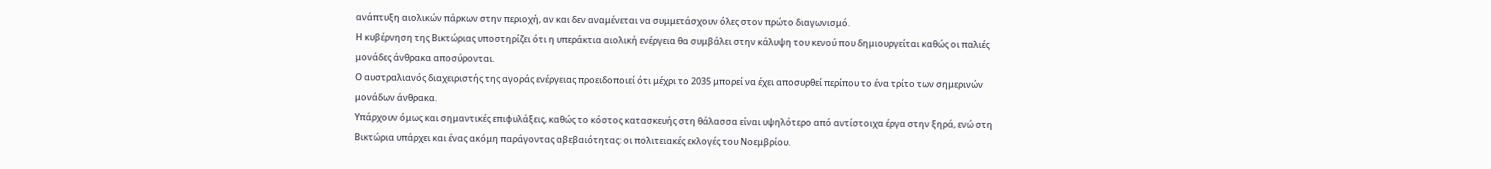ανάπτυξη αιολικών πάρκων στην περιοχή, αν και δεν αναμένεται να συμμετάσχουν όλες στον πρώτο διαγωνισμό.
Η κυβέρνηση της Βικτώριας υποστηρίζει ότι η υπεράκτια αιολική ενέργεια θα συμβάλει στην κάλυψη του κενού που δημιουργείται καθώς οι παλιές μονάδες άνθρακα αποσύρονται.
Ο αυστραλιανός διαχειριστής της αγοράς ενέργειας προειδοποιεί ότι μέχρι το 2035 μπορεί να έχει αποσυρθεί περίπου το ένα τρίτο των σημερινών μονάδων άνθρακα.
Υπάρχουν όμως και σημαντικές επιφυλάξεις, καθώς το κόστος κατασκευής στη θάλασσα είναι υψηλότερο από αντίστοιχα έργα στην ξηρά, ενώ στη Βικτώρια υπάρχει και ένας ακόμη παράγοντας αβεβαιότητας: οι πολιτειακές εκλογές του Νοεμβρίου.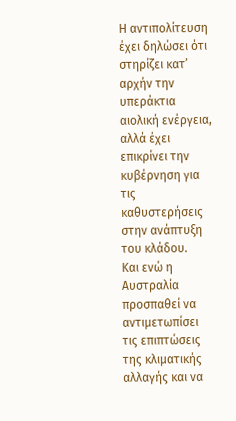Η αντιπολίτευση έχει δηλώσει ότι στηρίζει κατ’ αρχήν την υπεράκτια αιολική ενέργεια, αλλά έχει επικρίνει την κυβέρνηση για τις καθυστερήσεις στην ανάπτυξη του κλάδου.
Και ενώ η Αυστραλία προσπαθεί να αντιμετωπίσει τις επιπτώσεις της κλιματικής αλλαγής και να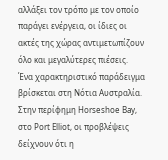αλλάξει τον τρόπο με τον οποίο παράγει ενέργεια, οι ίδιες οι ακτές της χώρας αντιμετωπίζουν όλο και μεγαλύτερες πιέσεις.
Ένα χαρακτηριστικό παράδειγμα βρίσκεται στη Νότια Αυστραλία.
Στην περίφημη Horseshoe Bay, στο Port Elliot, οι προβλέψεις δείχνουν ότι η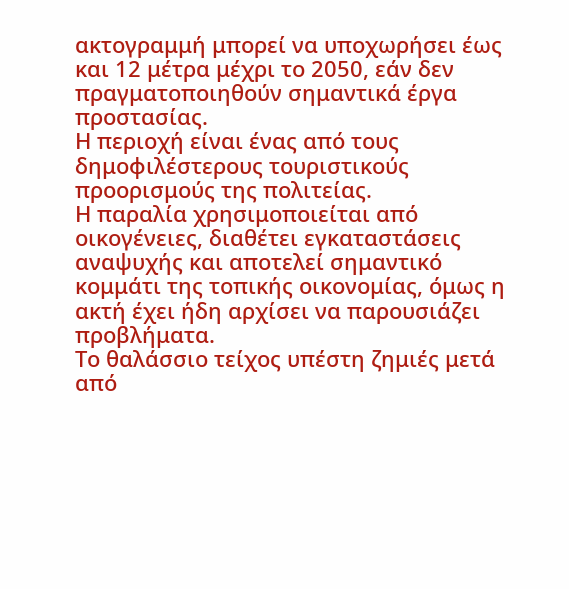ακτογραμμή μπορεί να υποχωρήσει έως και 12 μέτρα μέχρι το 2050, εάν δεν πραγματοποιηθούν σημαντικά έργα προστασίας.
Η περιοχή είναι ένας από τους δημοφιλέστερους τουριστικούς προορισμούς της πολιτείας.
Η παραλία χρησιμοποιείται από οικογένειες, διαθέτει εγκαταστάσεις αναψυχής και αποτελεί σημαντικό κομμάτι της τοπικής οικονομίας, όμως η ακτή έχει ήδη αρχίσει να παρουσιάζει προβλήματα.
Το θαλάσσιο τείχος υπέστη ζημιές μετά από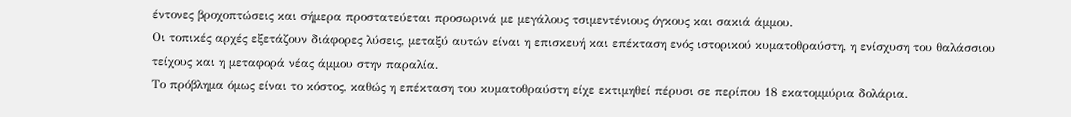έντονες βροχοπτώσεις και σήμερα προστατεύεται προσωρινά με μεγάλους τσιμεντένιους όγκους και σακιά άμμου.
Οι τοπικές αρχές εξετάζουν διάφορες λύσεις, μεταξύ αυτών είναι η επισκευή και επέκταση ενός ιστορικού κυματοθραύστη, η ενίσχυση του θαλάσσιου τείχους και η μεταφορά νέας άμμου στην παραλία.
Το πρόβλημα όμως είναι το κόστος, καθώς η επέκταση του κυματοθραύστη είχε εκτιμηθεί πέρυσι σε περίπου 18 εκατομμύρια δολάρια.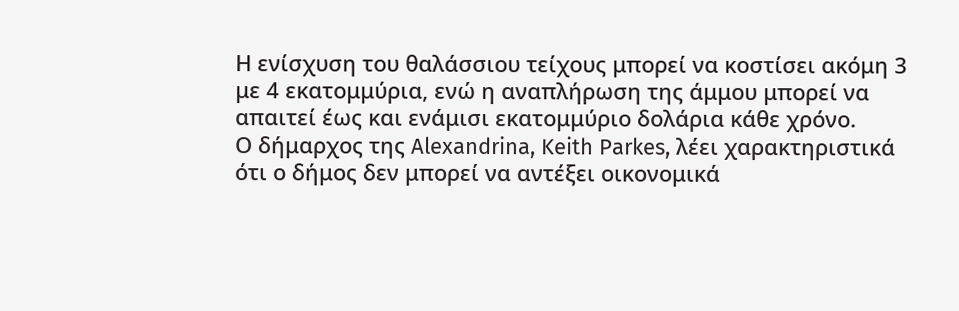Η ενίσχυση του θαλάσσιου τείχους μπορεί να κοστίσει ακόμη 3 με 4 εκατομμύρια, ενώ η αναπλήρωση της άμμου μπορεί να απαιτεί έως και ενάμισι εκατομμύριο δολάρια κάθε χρόνο.
Ο δήμαρχος της Alexandrina, Keith Parkes, λέει χαρακτηριστικά ότι ο δήμος δεν μπορεί να αντέξει οικονομικά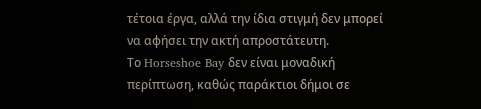τέτοια έργα, αλλά την ίδια στιγμή δεν μπορεί να αφήσει την ακτή απροστάτευτη.
Το Horseshoe Bay δεν είναι μοναδική περίπτωση, καθώς παράκτιοι δήμοι σε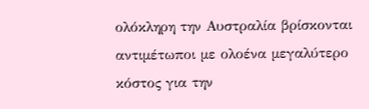ολόκληρη την Αυστραλία βρίσκονται αντιμέτωποι με ολοένα μεγαλύτερο κόστος για την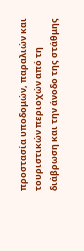προστασία υποδομών, παραλιών και τουριστικών περιοχών από τη διάβρωση και την άνοδο της στάθμης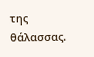της θάλασσας.